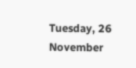Tuesday, 26 November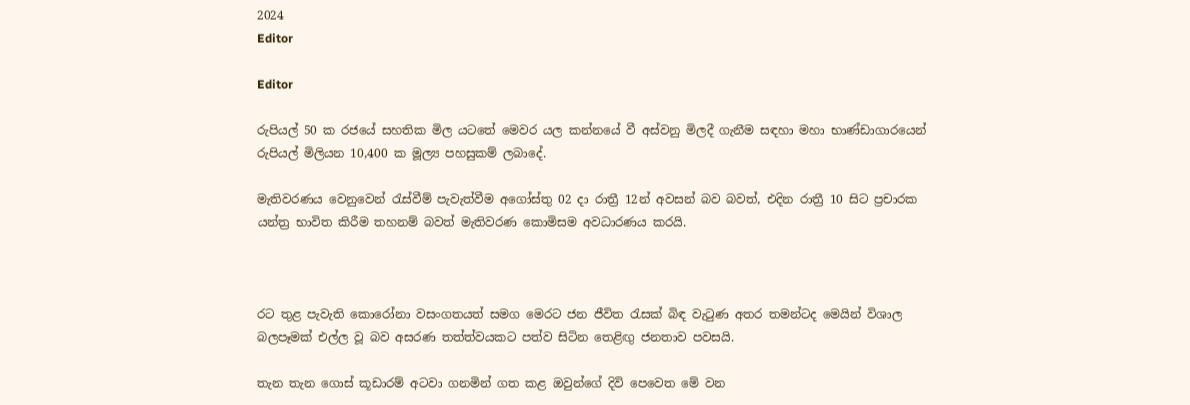2024
Editor

Editor

රුපියල් 50 ක රජයේ සහතික මිල යටතේ මෙවර යල කන්නයේ වී අස්වනු මිලදී ගැනීම සඳහා මහා භාණ්ඩාගාරයෙන් රුපියල් මිලියන 10,400 ක මූල්‍ය පහසුකම් ලබාදේ.

මැතිවරණය වෙනුවෙන් රැස්වීම් පැවැත්වීම අගෝස්තු 02 දා රාත්‍රී 12න් අවසන් බව බවත්, එදින රාත්‍රී 10 සිට ප්‍රචාරක යන්ත්‍ර භාවිත කිරීම තහනම් බවත් මැතිවරණ කොමිසම අවධාරණය කරයි.



රට තුළ පැවැති කොරෝනා වසංගතයත් සමග මෙරට ජන ජීවිත රැසක් බිඳ වැටුණ අතර තමන්ටද මෙයින් විශාල බලපෑමක් එල්ල වූ බව අසරණ තත්ත්වයකට පත්ව සිටින තෙළිඟු ජනතාව පවසයි.

තැන තැන ගොස් කූඩාරම් අටවා ගනමින් ගත කළ ඔවුන්ගේ දිවි පෙවෙත මේ වන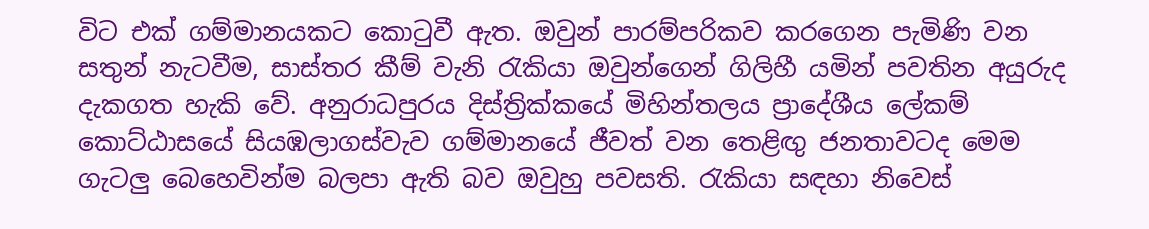විට එක් ගම්මානයකට කොටුවී ඇත. ඔවුන් පාරම්පරිකව කරගෙන පැමිණි වන සතුන් නැටවීම, සාස්තර කීම් වැනි රැකියා ඔවුන්ගෙන් ගිලිහී යමින් පවතින අයුරුද දැකගත හැකි වේ. අනුරාධපුරය දිස්ත්‍රික්කයේ මිහින්තලය ප්‍රාදේශීය ලේකම් කොට්ඨාසයේ සියඹලාගස්වැව ගම්මානයේ ජීවත් වන තෙළිඟු ජනතාවටද මෙම ගැටලු බෙහෙවින්ම බලපා ඇති බව ඔවුහු පවසති. රැකියා සඳහා නිවෙස්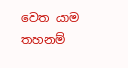වෙත යාම තහනම්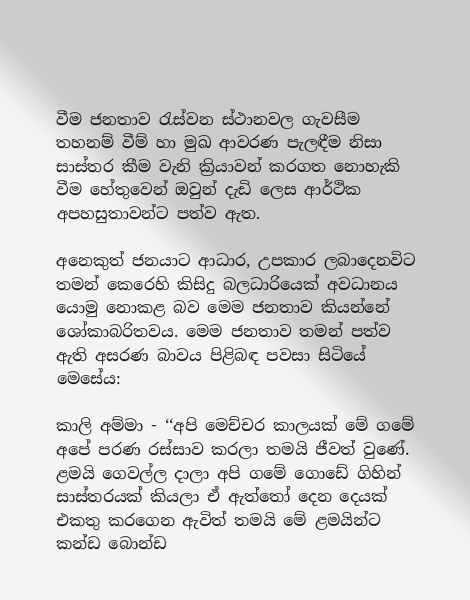වීම ජනතාව රැස්වන ස්ථානවල ගැවසීම තහනම් වීම් හා මුඛ ආවරණ පැලඳීම නිසා සාස්තර කීම වැනි ක්‍රියාවන් කරගත නොහැකි වීම හේතුවෙන් ඔවුන් දැඩි ලෙස ආර්ථික අපහසුතාවන්ට පත්ව ඇත.

අනෙකුත් ජනයාට ආධාර, උපකාර ලබාදෙනවිට තමන් කෙරෙහි කිසිදු බලධාරියෙක් අවධානය යොමු නොකළ බව මෙම ජනතාව කියන්නේ ශෝකාබරිතවය. මෙම ජනතාව තමන් පත්ව ඇති අසරණ බාවය පිළිබඳ පවසා සිටියේ මෙසේය:

කාලි අම්මා - ‘‘අපි මෙච්චර කාලයක් මේ ගමේ අපේ පරණ රස්සාව කරලා තමයි ජීවත් වුණේ. ළමයි ගෙවල්ල දාලා අපි ගමේ ගොඩේ ගිහින් සාස්තරයක් කියලා ඒ ඇත්තෝ දෙන දෙයක් එකතු කරගෙන ඇවිත් තමයි මේ ළමයින්ට කන්ඩ බොන්ඩ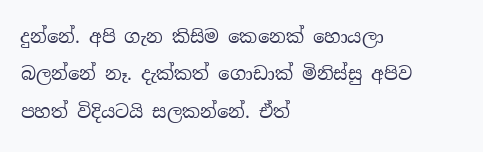දුන්නේ. අපි ගැන කිසිම කෙනෙක් හොයලා බලන්නේ නෑ. දැක්කත් ගොඩාක් මිනිස්සු අපිව පහත් විදියටයි සලකන්නේ. ඒත්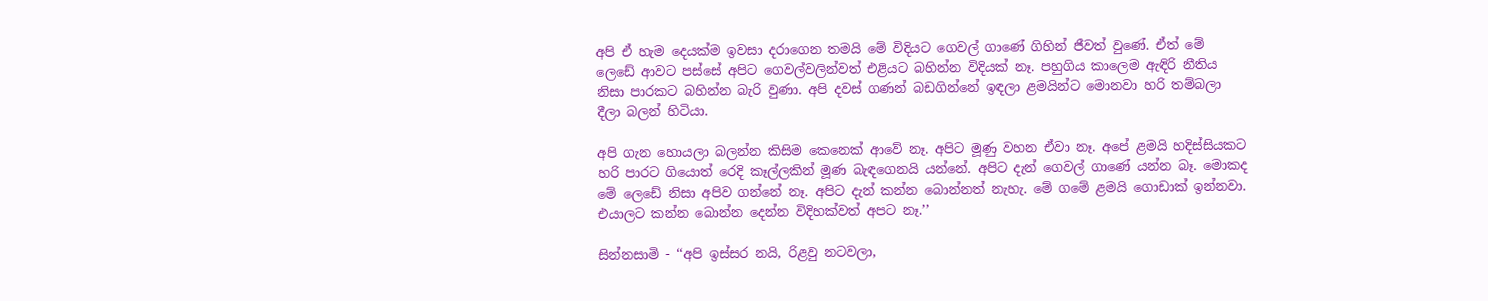අපි ඒ හැම දෙයක්ම ඉවසා දරාගෙන තමයි මේ විදියට ගෙවල් ගාණේ ගිහින් ජීවත් වුණේ. ඒත් මේ ලෙඩේ ආවට පස්සේ අපිට ගෙවල්වලින්වත් එළියට බහින්න විදියක් නෑ. පහුගිය කාලෙම ඇඳිරි නීතිය නිසා පාරකට බහින්න බැරි වුණා. අපි දවස් ගණන් බඩගින්නේ ඉඳලා ළමයින්ට මොනවා හරි තම්බලා දීලා බලන් හිටියා.

අපි ගැන හොයලා බලන්න කිසිම කෙනෙක් ආවේ නෑ. අපිට මූණු වහන ඒවා නෑ. අපේ ළමයි හදිස්සියකට හරි පාරට ගියොත් රෙදි කෑල්ලකින් මූණ බැඳගෙනයි යන්නේ. අපිට දැන් ගෙවල් ගාණේ යන්න බෑ. මොකද මේ ලෙඩේ නිසා අපිව ගන්නේ නෑ. අපිට දැන් කන්න බොන්නත් නැහැ. මේ ගමේ ළමයි ගොඩාක් ඉන්නවා. එයාලට කන්න බොන්න දෙන්න විදිහක්වත් අපට නෑ.’’

සින්නසාමි - ‘‘අපි ඉස්සර නයි, රිළවු නටවලා,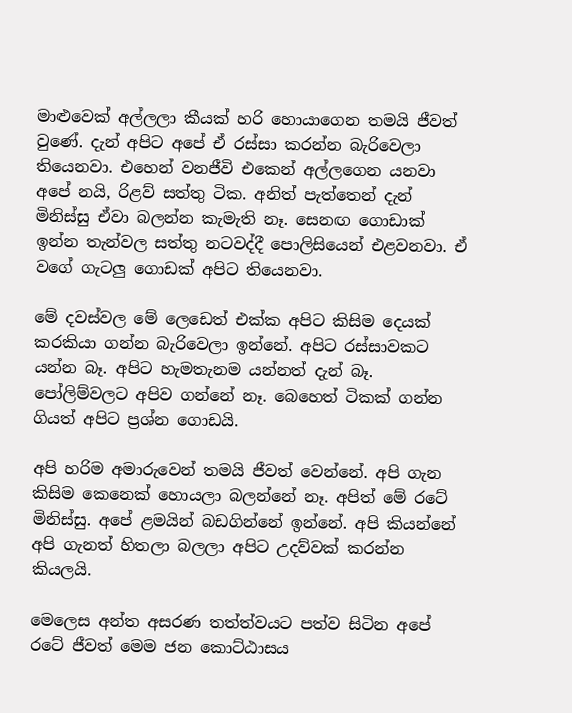මාළුවෙක් අල්ලලා කීයක් හරි හොයාගෙන තමයි ජීවත් වුණේ. දැන් අපිට අපේ ඒ රස්සා කරන්න බැරිවෙලා තියෙනවා. එහෙන් වනජීවි එකෙන් අල්ලගෙන යනවා අපේ නයි, රිළව් සත්තු ටික. අනිත් පැත්තෙන් දැන් මිනිස්සු ඒවා බලන්න කැමැති නෑ. සෙනඟ ගොඩාක් ඉන්න තැන්වල සත්තු නටවද්දී පොලිසියෙන් එළවනවා. ඒ වගේ ගැටලු ගොඩක් අපිට තියෙනවා.

මේ දවස්වල මේ ලෙඩෙත් එක්ක අපිට කිසිම දෙයක් කරකියා ගන්න බැරිවෙලා ඉන්නේ. අපිට රස්සාවකට යන්න බෑ. අපිට හැමතැනම යන්නත් දැන් බෑ. පෝලිම්වලට අපිව ගන්නේ නෑ. බෙහෙත් ටිකක් ගන්න ගියත් අපිට ප්‍රශ්න ගොඩයි.

අපි හරිම අමාරුවෙන් තමයි ජීවත් වෙන්නේ. අපි ගැන කිසිම කෙනෙක් හොයලා බලන්නේ නෑ. අපිත් මේ රටේ මිනිස්සු. අපේ ළමයින් බඩගින්නේ ඉන්නේ. අපි කියන්නේ අපි ගැනත් හිතලා බලලා අපිට උදව්වක් කරන්න කියලයි.

මෙලෙස අන්ත අසරණ තත්ත්වයට පත්ව සිටින අපේ රටේ ජීවත් මෙම ජන කොට්ඨාසය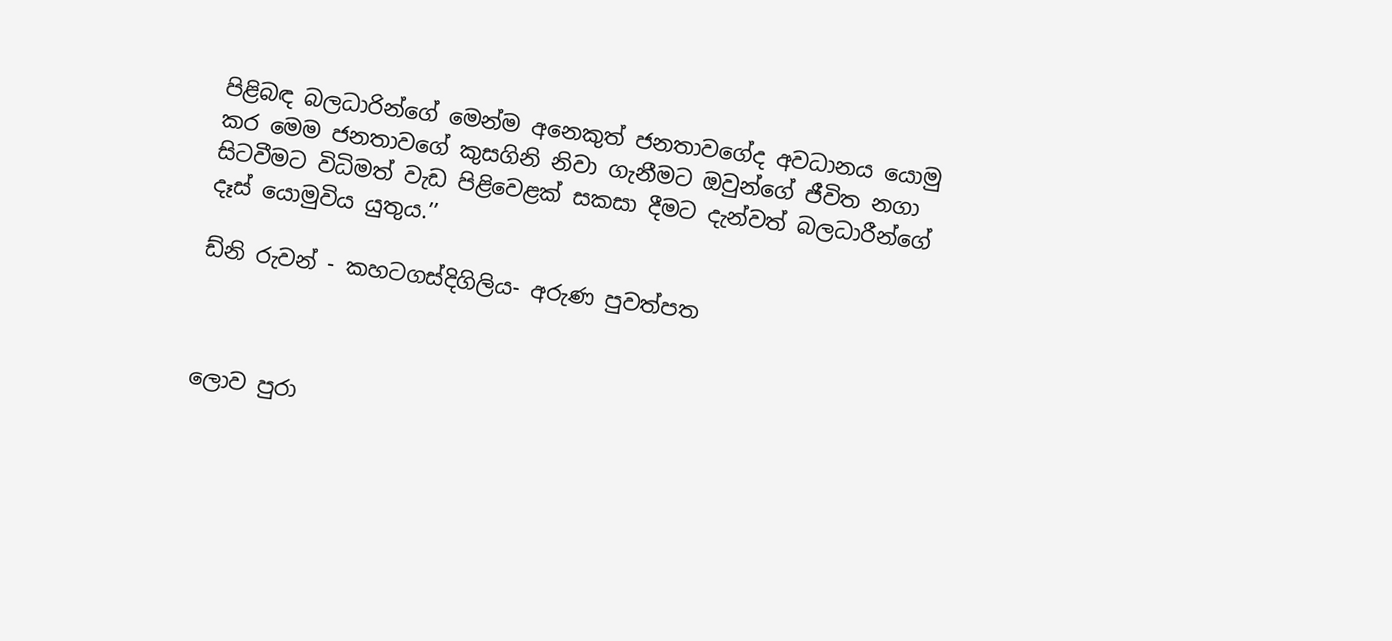පිළිබඳ බලධාරින්ගේ මෙන්ම අනෙකුත් ජනතාවගේද අවධානය යොමු කර මෙම ජනතාවගේ කුසගිනි නිවා ගැනීමට ඔවුන්ගේ ජීවිත නගා සිටවීමට විධිමත් වැඩ පිළිවෙළක් සකසා දීමට දැන්වත් බලධාරීන්ගේ දෑස් යොමුවිය යුතුය.’’

ඩ්නි රුවන් - කහටගස්දිගිලිය- අරුණ පුවත්පත



ලොව පුරා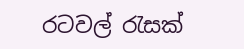රටවල් රැසක්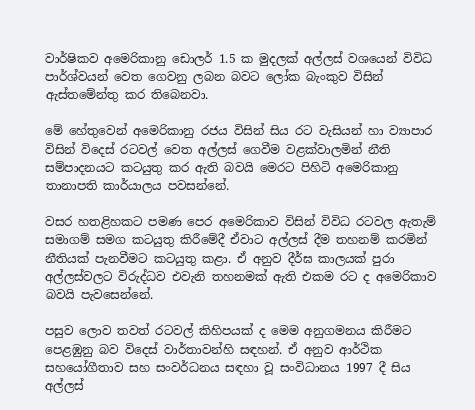වාර්ෂිකව අමෙරිකානු ඩොලර් 1.5 ක මුදලක් අල්ලස් වශයෙන් විවිධ පාර්ශ්වයන් වෙත ගෙවනු ලබන බවට ලෝක බැංකුව විසින් ඇස්තමේන්තු කර තිබෙනවා.

මේ හේතුවෙන් අමෙරිකානු රජය විසින් සිය රට වැසියන් හා ව්‍යාපාර විසින් විදෙස් රටවල් වෙත අල්ලස් ගෙවීම වළක්වාලමින් නීති සම්පාදනයට කටයුතු කර ඇති බවයි මෙරට පිහිටි අමෙරිකානු තානාපති කාර්යාලය පවසන්නේ.

වසර හතළිහකට පමණ පෙර අමෙරිකාව විසින් විවිධ රටවල ඇතැම් සමාගම් සමග කටයුතු කිරීමේදී ඒවාට අල්ලස් දීම තහනම් කරමින් නීතියක් පැනවීමට කටයුතු කළා. ඒ අනුව දීර්ඝ කාලයක් පුරා අල්ලස්වලට විරුද්ධව එවැනි තහනමක් ඇති එකම රට ද අමෙරිකාව බවයි පැවසෙන්නේ.

පසුව ලොව තවත් රටවල් කිහිපයක් ද මෙම අනුගමනය කිරීමට පෙළඹුනු බව විදෙස් වාර්තාවන්හි සඳහන්. ඒ අනුව ආර්ථික සහයෝගීතාව සහ සංවර්ධනය සඳහා වූ සංවිධානය 1997 දී සිය අල්ලස්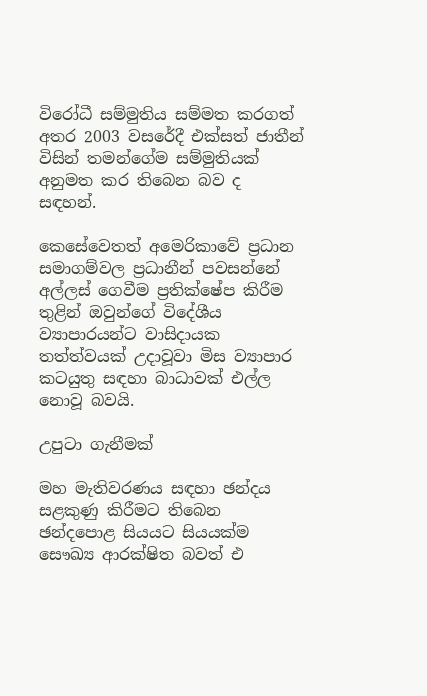විරෝධී සම්මුතිය සම්මත කරගත් අතර 2003 වසරේදී එක්සත් ජාතීන් විසින් තමන්ගේම සම්මුතියක් අනුමත කර තිබෙන බව ද සඳහන්.

කෙසේවෙතත් අමෙරිකාවේ ප්‍රධාන සමාගම්වල ප්‍රධානීන් පවසන්නේ අල්ලස් ගෙවීම ප්‍රතික්ෂේප කිරීම තුළින් ඔවුන්ගේ විදේශීය ව්‍යාපාරයන්ට වාසිදායක තත්ත්වයක් උදාවූවා මිස ව්‍යාපාර කටයුතු සඳහා බාධාවක් එල්ල නොවූ බවයි.

උපුටා ගැනීමක්

මහ මැතිවරණය සඳහා ඡන්දය සළකුණු කිරීමට තිබෙන ඡන්දපොළ සියයට සියයක්ම සෞඛ්‍ය ආරක්ෂිත බවත් එ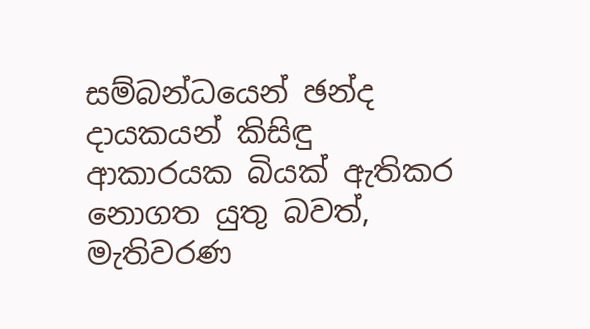සම්බන්ධයෙන් ඡන්ද දායකයන් කිසිඳු ආකාරයක බියක් ඇතිකර නොගත යුතු බවත්, මැතිවරණ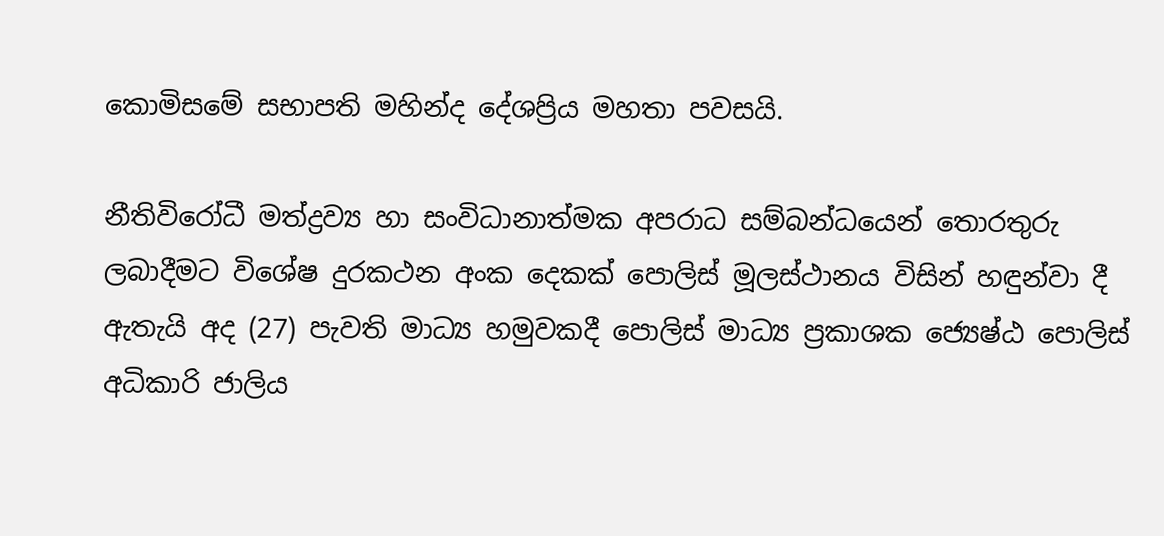කොමිසමේ සභාපති මහින්ද දේශප්‍රිය මහතා පවසයි.

නීතිවිරෝධී මත්ද්‍රව්‍ය හා සංවිධානාත්මක අපරාධ සම්බන්ධයෙන් තොරතුරු ලබාදීමට විශේෂ දුරකථන අංක දෙකක් පොලිස් මූලස්ථානය විසින් හඳුන්වා දී ඇතැයි අද (27) පැවති මාධ්‍ය හමුවකදී පොලිස් මාධ්‍ය ප්‍රකාශක ජ්‍යෙෂ්ඨ පොලිස් අධිකාරි ජාලිය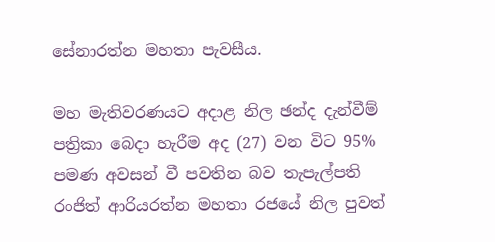සේනාරත්න මහතා පැවසීය.

මහ මැතිවරණයට අදාළ නිල ඡන්ද දැන්වීම් පත්‍රිකා බෙදා හැරීම අද (27) වන විට 95% පමණ අවසන් වී පවතින බව තැපැල්පති රංජිත් ආරියරත්න මහතා රජයේ නිල පුවත්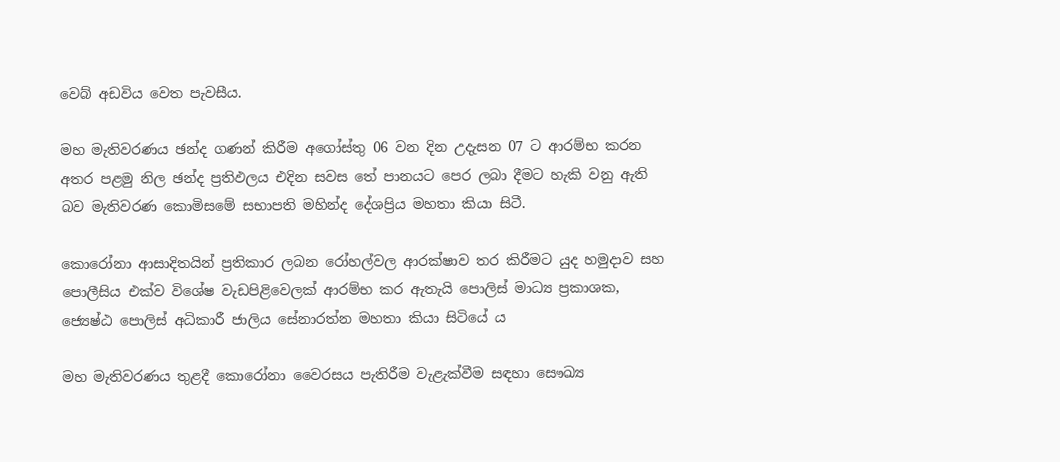වෙබ් අඩවිය වෙත පැවසීය.

මහ මැතිවරණය ඡන්ද ගණන් කිරීම අගෝස්තු 06 වන දින උදැසන 07 ට ආරම්භ කරන අතර පළමු නිල ඡන්ද ප්‍රතිඵලය එදින සවස තේ පානයට පෙර ලබා දීමට හැකි වනු ඇති බව මැතිවරණ කොමිසමේ සභාපති මහින්ද දේශප්‍රිය මහතා කියා සිටී.

කොරෝනා ආසාදිතයින් ප්‍රතිකාර ලබන රෝහල්වල ආරක්ෂාව තර කිරීමට යුද හමුදාව සහ පොලීසිය එක්ව විශේෂ වැඩපිළිවෙලක් ආරම්භ කර ඇතැයි පොලිස් මාධ්‍ය ප්‍රකාශක, ජ්‍යෙෂ්ඨ පොලිස් අධිකාරී ජාලිය සේනාරත්න මහතා කියා සිටියේ ය

මහ මැතිවරණය තුළදී කොරෝනා වෛරසය පැතිරීම වැළැක්වීම සඳහා සෞඛ්‍ය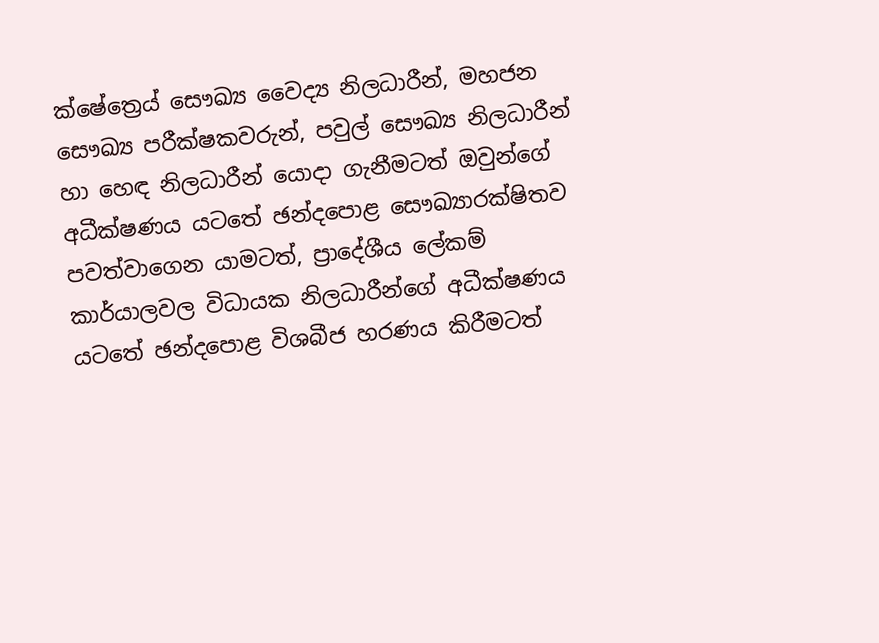ක්ෂේත්‍රෙය් සෞඛ්‍ය වෛද්‍ය නිලධාරීන්, මහජන සෞඛ්‍ය පරීක්ෂකවරුන්, පවුල් සෞඛ්‍ය නිලධාරීන් හා හෙඳ නිලධාරීන් යොදා ගැනීමටත් ඔවුන්ගේ අධීක්ෂණය යටතේ ඡන්දපොළ සෞඛ්‍යාරක්ෂිතව පවත්වාගෙන යාමටත්, ප්‍රාදේශීය ලේකම් කාර්යාලවල විධායක නිලධාරීන්ගේ අධීක්ෂණය යටතේ ඡන්දපොළ විශබීජ හරණය කිරීමටත්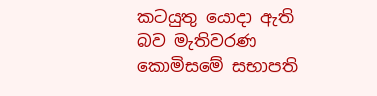කටයුතු යොදා ඇති බව මැතිවරණ කොමිසමේ සභාපති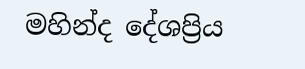මහින්ද දේශප්‍රිය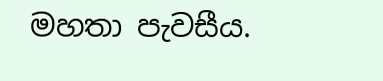මහතා පැවසීය.